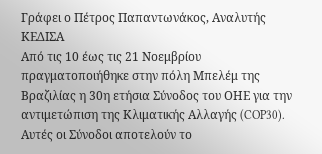Γράφει ο Πέτρος Παπαντωνάκος, Αναλυτής ΚΕΔΙΣΑ
Από τις 10 έως τις 21 Νοεμβρίου πραγματοποιήθηκε στην πόλη Μπελέμ της Βραζιλίας η 30η ετήσια Σύνοδος του ΟΗΕ για την αντιμετώπιση της Κλιματικής Αλλαγής (COP30). Αυτές οι Σύνοδοι αποτελούν το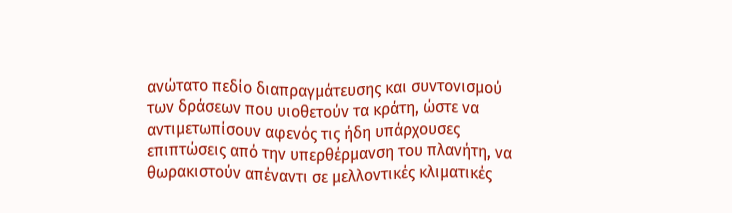ανώτατο πεδίο διαπραγμάτευσης και συντονισμού των δράσεων που υιοθετούν τα κράτη, ώστε να αντιμετωπίσουν αφενός τις ήδη υπάρχουσες επιπτώσεις από την υπερθέρμανση του πλανήτη, να θωρακιστούν απέναντι σε μελλοντικές κλιματικές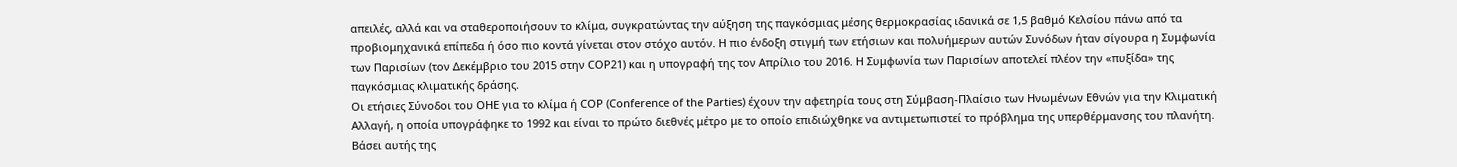απειλές, αλλά και να σταθεροποιήσουν το κλίμα, συγκρατώντας την αύξηση της παγκόσμιας μέσης θερμοκρασίας ιδανικά σε 1,5 βαθμό Κελσίου πάνω από τα προβιομηχανικά επίπεδα ή όσο πιο κοντά γίνεται στον στόχο αυτόν. Η πιο ένδοξη στιγμή των ετήσιων και πολυήμερων αυτών Συνόδων ήταν σίγουρα η Συμφωνία των Παρισίων (τον Δεκέμβριο του 2015 στην COP21) και η υπογραφή της τον Απρίλιο του 2016. Η Συμφωνία των Παρισίων αποτελεί πλέον την «πυξίδα» της παγκόσμιας κλιματικής δράσης.
Οι ετήσιες Σύνοδοι του ΟΗΕ για το κλίμα ή COP (Conference of the Parties) έχουν την αφετηρία τους στη Σύμβαση-Πλαίσιο των Ηνωμένων Εθνών για την Κλιματική Αλλαγή, η οποία υπογράφηκε το 1992 και είναι το πρώτο διεθνές μέτρο με το οποίο επιδιώχθηκε να αντιμετωπιστεί το πρόβλημα της υπερθέρμανσης του πλανήτη. Βάσει αυτής της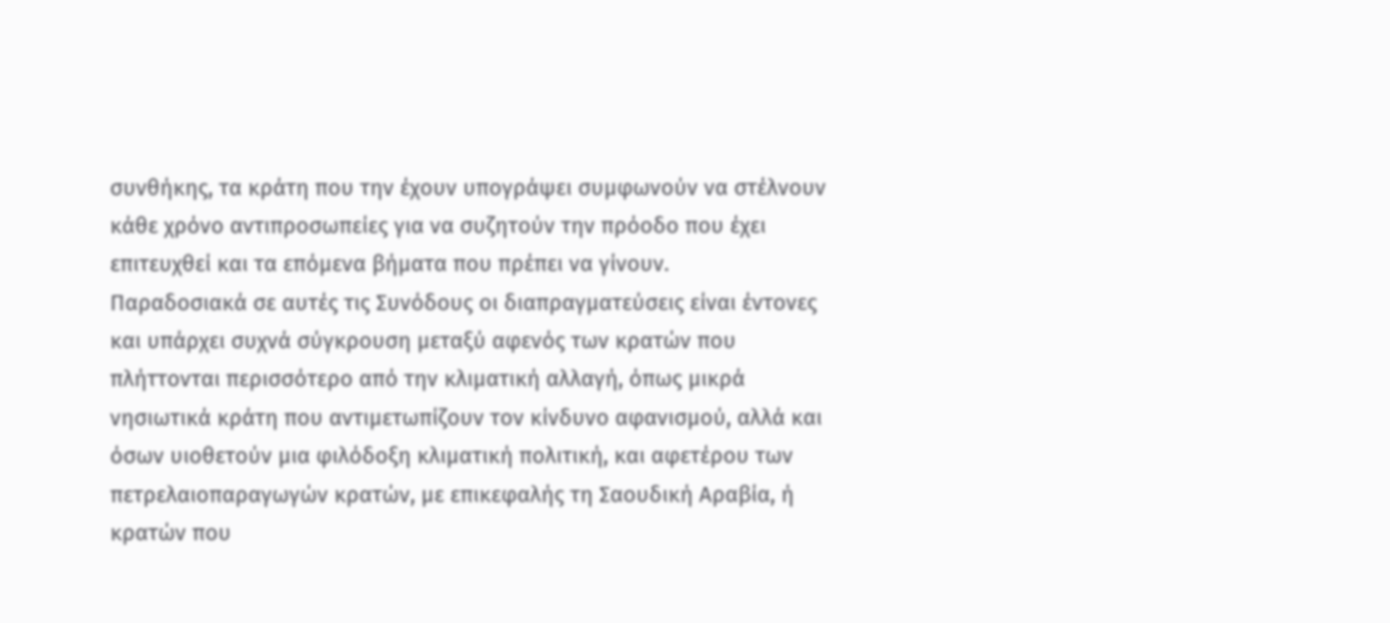συνθήκης, τα κράτη που την έχουν υπογράψει συμφωνούν να στέλνουν κάθε χρόνο αντιπροσωπείες για να συζητούν την πρόοδο που έχει επιτευχθεί και τα επόμενα βήματα που πρέπει να γίνουν.
Παραδοσιακά σε αυτές τις Συνόδους οι διαπραγματεύσεις είναι έντονες και υπάρχει συχνά σύγκρουση μεταξύ αφενός των κρατών που πλήττονται περισσότερο από την κλιματική αλλαγή, όπως μικρά νησιωτικά κράτη που αντιμετωπίζουν τον κίνδυνο αφανισμού, αλλά και όσων υιοθετούν μια φιλόδοξη κλιματική πολιτική, και αφετέρου των πετρελαιοπαραγωγών κρατών, με επικεφαλής τη Σαουδική Αραβία, ή κρατών που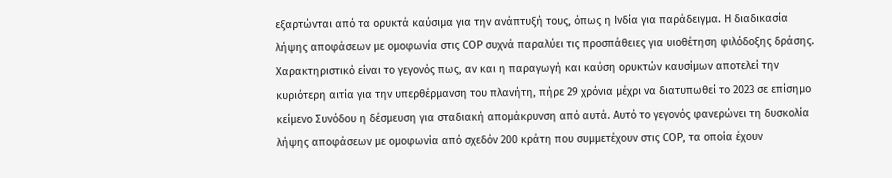εξαρτώνται από τα ορυκτά καύσιμα για την ανάπτυξή τους, όπως η Ινδία για παράδειγμα. Η διαδικασία λήψης αποφάσεων με ομοφωνία στις COP συχνά παραλύει τις προσπάθειες για υιοθέτηση φιλόδοξης δράσης. Χαρακτηριστικό είναι το γεγονός πως, αν και η παραγωγή και καύση ορυκτών καυσίμων αποτελεί την κυριότερη αιτία για την υπερθέρμανση του πλανήτη, πήρε 29 χρόνια μέχρι να διατυπωθεί το 2023 σε επίσημο κείμενο Συνόδου η δέσμευση για σταδιακή απομάκρυνση από αυτά. Αυτό το γεγονός φανερώνει τη δυσκολία λήψης αποφάσεων με ομοφωνία από σχεδόν 200 κράτη που συμμετέχουν στις COP, τα οποία έχουν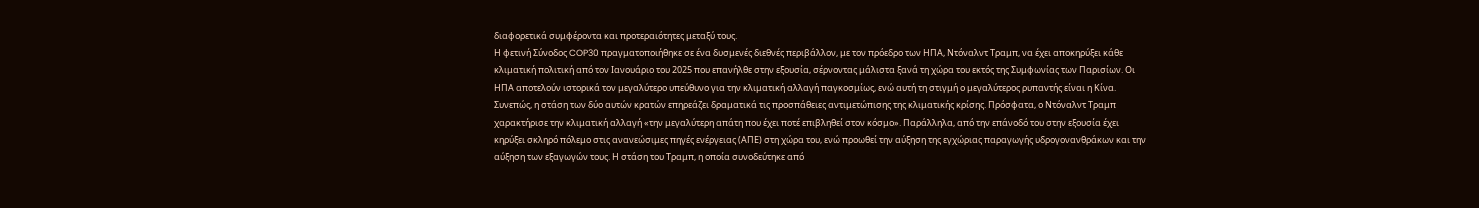διαφορετικά συμφέροντα και προτεραιότητες μεταξύ τους.
Η φετινή Σύνοδος COP30 πραγματοποιήθηκε σε ένα δυσμενές διεθνές περιβάλλον, με τον πρόεδρο των ΗΠΑ, Ντόναλντ Τραμπ, να έχει αποκηρύξει κάθε κλιματική πολιτική από τον Ιανουάριο του 2025 που επανήλθε στην εξουσία, σέρνοντας μάλιστα ξανά τη χώρα του εκτός της Συμφωνίας των Παρισίων. Οι ΗΠΑ αποτελούν ιστορικά τον μεγαλύτερο υπεύθυνο για την κλιματική αλλαγή παγκοσμίως, ενώ αυτή τη στιγμή ο μεγαλύτερος ρυπαντής είναι η Κίνα. Συνεπώς, η στάση των δύο αυτών κρατών επηρεάζει δραματικά τις προσπάθειες αντιμετώπισης της κλιματικής κρίσης. Πρόσφατα, ο Ντόναλντ Τραμπ χαρακτήρισε την κλιματική αλλαγή «την μεγαλύτερη απάτη που έχει ποτέ επιβληθεί στον κόσμο». Παράλληλα, από την επάνοδό του στην εξουσία έχει κηρύξει σκληρό πόλεμο στις ανανεώσιμες πηγές ενέργειας (ΑΠΕ) στη χώρα του, ενώ προωθεί την αύξηση της εγχώριας παραγωγής υδρογονανθράκων και την αύξηση των εξαγωγών τους. Η στάση του Τραμπ, η οποία συνοδεύτηκε από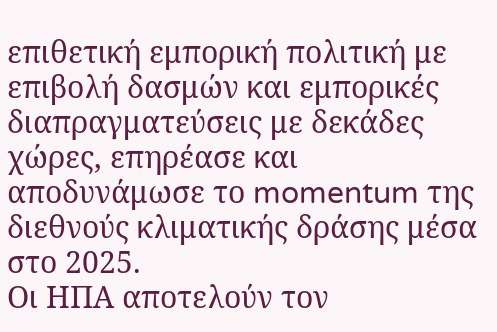επιθετική εμπορική πολιτική με επιβολή δασμών και εμπορικές διαπραγματεύσεις με δεκάδες χώρες, επηρέασε και αποδυνάμωσε το momentum της διεθνούς κλιματικής δράσης μέσα στο 2025.
Οι ΗΠΑ αποτελούν τον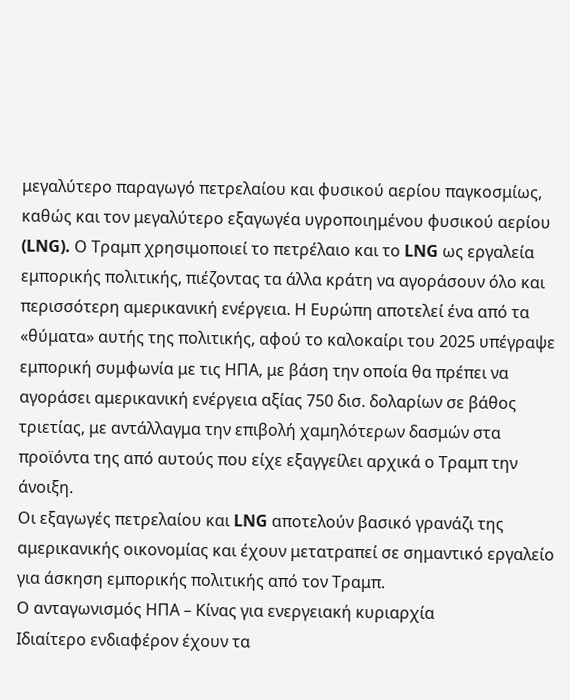μεγαλύτερο παραγωγό πετρελαίου και φυσικού αερίου παγκοσμίως, καθώς και τον μεγαλύτερο εξαγωγέα υγροποιημένου φυσικού αερίου (LNG). Ο Τραμπ χρησιμοποιεί το πετρέλαιο και το LNG ως εργαλεία εμπορικής πολιτικής, πιέζοντας τα άλλα κράτη να αγοράσουν όλο και περισσότερη αμερικανική ενέργεια. Η Ευρώπη αποτελεί ένα από τα «θύματα» αυτής της πολιτικής, αφού το καλοκαίρι του 2025 υπέγραψε εμπορική συμφωνία με τις ΗΠΑ, με βάση την οποία θα πρέπει να αγοράσει αμερικανική ενέργεια αξίας 750 δισ. δολαρίων σε βάθος τριετίας, με αντάλλαγμα την επιβολή χαμηλότερων δασμών στα προϊόντα της από αυτούς που είχε εξαγγείλει αρχικά ο Τραμπ την άνοιξη.
Οι εξαγωγές πετρελαίου και LNG αποτελούν βασικό γρανάζι της αμερικανικής οικονομίας και έχουν μετατραπεί σε σημαντικό εργαλείο για άσκηση εμπορικής πολιτικής από τον Τραμπ.
Ο ανταγωνισμός ΗΠΑ – Κίνας για ενεργειακή κυριαρχία
Ιδιαίτερο ενδιαφέρον έχουν τα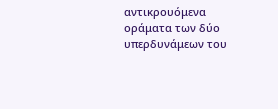αντικρουόμενα οράματα των δύο υπερδυνάμεων του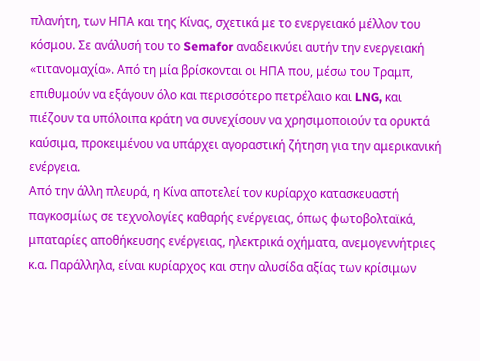πλανήτη, των ΗΠΑ και της Κίνας, σχετικά με το ενεργειακό μέλλον του κόσμου. Σε ανάλυσή του το Semafor αναδεικνύει αυτήν την ενεργειακή «τιτανομαχία». Από τη μία βρίσκονται οι ΗΠΑ που, μέσω του Τραμπ, επιθυμούν να εξάγουν όλο και περισσότερο πετρέλαιο και LNG, και πιέζουν τα υπόλοιπα κράτη να συνεχίσουν να χρησιμοποιούν τα ορυκτά καύσιμα, προκειμένου να υπάρχει αγοραστική ζήτηση για την αμερικανική ενέργεια.
Από την άλλη πλευρά, η Κίνα αποτελεί τον κυρίαρχο κατασκευαστή παγκοσμίως σε τεχνολογίες καθαρής ενέργειας, όπως φωτοβολταϊκά, μπαταρίες αποθήκευσης ενέργειας, ηλεκτρικά οχήματα, ανεμογεννήτριες κ.α. Παράλληλα, είναι κυρίαρχος και στην αλυσίδα αξίας των κρίσιμων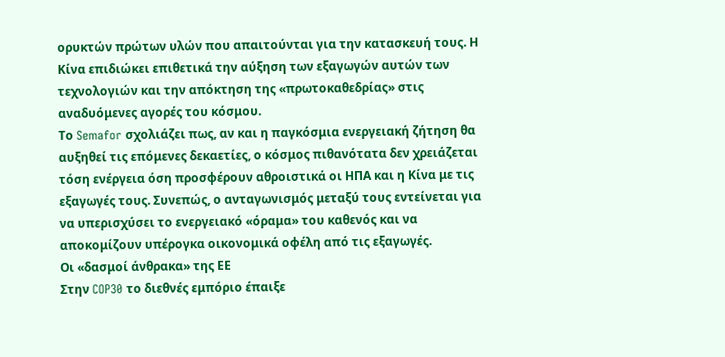ορυκτών πρώτων υλών που απαιτούνται για την κατασκευή τους. Η Κίνα επιδιώκει επιθετικά την αύξηση των εξαγωγών αυτών των τεχνολογιών και την απόκτηση της «πρωτοκαθεδρίας» στις αναδυόμενες αγορές του κόσμου.
Το Semafor σχολιάζει πως, αν και η παγκόσμια ενεργειακή ζήτηση θα αυξηθεί τις επόμενες δεκαετίες, ο κόσμος πιθανότατα δεν χρειάζεται τόση ενέργεια όση προσφέρουν αθροιστικά οι ΗΠΑ και η Κίνα με τις εξαγωγές τους. Συνεπώς, ο ανταγωνισμός μεταξύ τους εντείνεται για να υπερισχύσει το ενεργειακό «όραμα» του καθενός και να αποκομίζουν υπέρογκα οικονομικά οφέλη από τις εξαγωγές.
Οι «δασμοί άνθρακα» της ΕΕ
Στην COP30 το διεθνές εμπόριο έπαιξε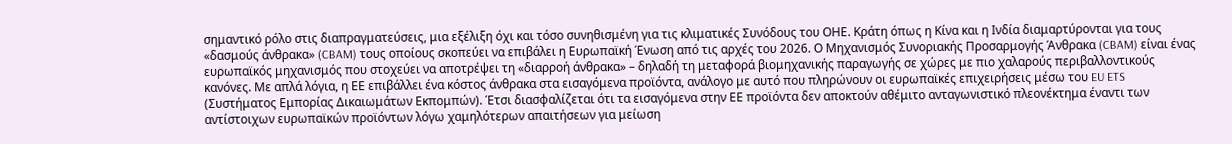σημαντικό ρόλο στις διαπραγματεύσεις, μια εξέλιξη όχι και τόσο συνηθισμένη για τις κλιματικές Συνόδους του ΟΗΕ. Κράτη όπως η Κίνα και η Ινδία διαμαρτύρονται για τους «δασμούς άνθρακα» (CBAM) τους οποίους σκοπεύει να επιβάλει η Ευρωπαϊκή Ένωση από τις αρχές του 2026. Ο Μηχανισμός Συνοριακής Προσαρμογής Άνθρακα (CBAM) είναι ένας ευρωπαϊκός μηχανισμός που στοχεύει να αποτρέψει τη «διαρροή άνθρακα» – δηλαδή τη μεταφορά βιομηχανικής παραγωγής σε χώρες με πιο χαλαρούς περιβαλλοντικούς κανόνες. Με απλά λόγια, η ΕΕ επιβάλλει ένα κόστος άνθρακα στα εισαγόμενα προϊόντα, ανάλογο με αυτό που πληρώνουν οι ευρωπαϊκές επιχειρήσεις μέσω του EU ETS (Συστήματος Εμπορίας Δικαιωμάτων Εκπομπών). Έτσι διασφαλίζεται ότι τα εισαγόμενα στην ΕΕ προϊόντα δεν αποκτούν αθέμιτο ανταγωνιστικό πλεονέκτημα έναντι των αντίστοιχων ευρωπαϊκών προϊόντων λόγω χαμηλότερων απαιτήσεων για μείωση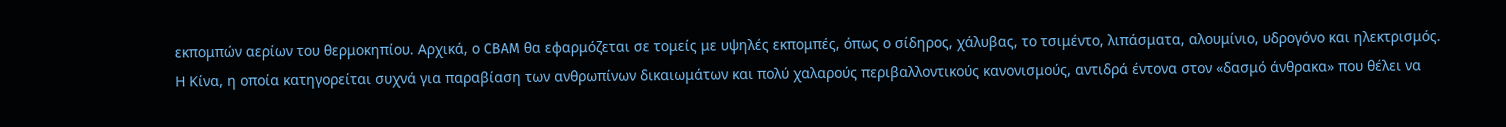εκπομπών αερίων του θερμοκηπίου. Αρχικά, ο CBAM θα εφαρμόζεται σε τομείς με υψηλές εκπομπές, όπως ο σίδηρος, χάλυβας, το τσιμέντο, λιπάσματα, αλουμίνιο, υδρογόνο και ηλεκτρισμός.
Η Κίνα, η οποία κατηγορείται συχνά για παραβίαση των ανθρωπίνων δικαιωμάτων και πολύ χαλαρούς περιβαλλοντικούς κανονισμούς, αντιδρά έντονα στον «δασμό άνθρακα» που θέλει να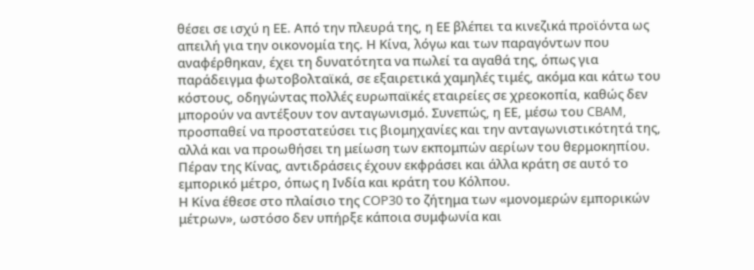θέσει σε ισχύ η ΕΕ. Από την πλευρά της, η ΕΕ βλέπει τα κινεζικά προϊόντα ως απειλή για την οικονομία της. Η Κίνα, λόγω και των παραγόντων που αναφέρθηκαν, έχει τη δυνατότητα να πωλεί τα αγαθά της, όπως για παράδειγμα φωτοβολταϊκά, σε εξαιρετικά χαμηλές τιμές, ακόμα και κάτω του κόστους, οδηγώντας πολλές ευρωπαϊκές εταιρείες σε χρεοκοπία, καθώς δεν μπορούν να αντέξουν τον ανταγωνισμό. Συνεπώς, η ΕΕ, μέσω του CBAM, προσπαθεί να προστατεύσει τις βιομηχανίες και την ανταγωνιστικότητά της, αλλά και να προωθήσει τη μείωση των εκπομπών αερίων του θερμοκηπίου. Πέραν της Κίνας, αντιδράσεις έχουν εκφράσει και άλλα κράτη σε αυτό το εμπορικό μέτρο, όπως η Ινδία και κράτη του Κόλπου.
Η Κίνα έθεσε στο πλαίσιο της COP30 το ζήτημα των «μονομερών εμπορικών μέτρων», ωστόσο δεν υπήρξε κάποια συμφωνία και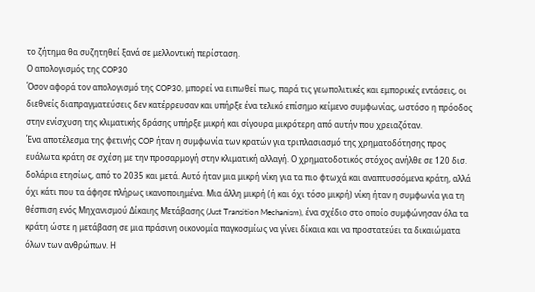το ζήτημα θα συζητηθεί ξανά σε μελλοντική περίσταση.
Ο απολογισμός της COP30
Όσον αφορά τον απολογισμό της COP30, μπορεί να ειπωθεί πως, παρά τις γεωπολιτικές και εμπορικές εντάσεις, οι διεθνείς διαπραγματεύσεις δεν κατέρρευσαν και υπήρξε ένα τελικό επίσημο κείμενο συμφωνίας, ωστόσο η πρόοδος στην ενίσχυση της κλιματικής δράσης υπήρξε μικρή και σίγουρα μικρότερη από αυτήν που χρειαζόταν.
Ένα αποτέλεσμα της φετινής COP ήταν η συμφωνία των κρατών για τριπλασιασμό της χρηματοδότησης προς ευάλωτα κράτη σε σχέση με την προσαρμογή στην κλιματική αλλαγή. Ο χρηματοδοτικός στόχος ανήλθε σε 120 δισ. δολάρια ετησίως, από το 2035 και μετά. Αυτό ήταν μια μικρή νίκη για τα πιο φτωχά και αναπτυσσόμενα κράτη, αλλά όχι κάτι που τα άφησε πλήρως ικανοποιημένα. Μια άλλη μικρή (ή και όχι τόσο μικρή) νίκη ήταν η συμφωνία για τη θέσπιση ενός Μηχανισμού Δίκαιης Μετάβασης (Just Transition Mechanism), ένα σχέδιο στο οποίο συμφώνησαν όλα τα κράτη ώστε η μετάβαση σε μια πράσινη οικονομία παγκοσμίως να γίνει δίκαια και να προστατεύει τα δικαιώματα όλων των ανθρώπων. Η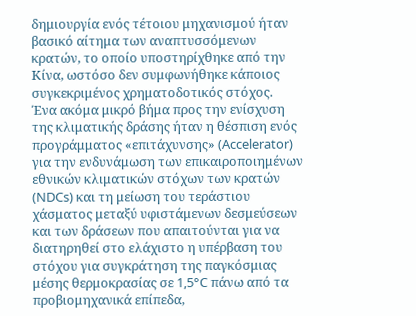δημιουργία ενός τέτοιου μηχανισμού ήταν βασικό αίτημα των αναπτυσσόμενων κρατών, το οποίο υποστηρίχθηκε από την Κίνα, ωστόσο δεν συμφωνήθηκε κάποιος συγκεκριμένος χρηματοδοτικός στόχος.
Ένα ακόμα μικρό βήμα προς την ενίσχυση της κλιματικής δράσης ήταν η θέσπιση ενός προγράμματος «επιτάχυνσης» (Accelerator) για την ενδυνάμωση των επικαιροποιημένων εθνικών κλιματικών στόχων των κρατών (NDCs) και τη μείωση του τεράστιου χάσματος μεταξύ υφιστάμενων δεσμεύσεων και των δράσεων που απαιτούνται για να διατηρηθεί στο ελάχιστο η υπέρβαση του στόχου για συγκράτηση της παγκόσμιας μέσης θερμοκρασίας σε 1,5°C πάνω από τα προβιομηχανικά επίπεδα,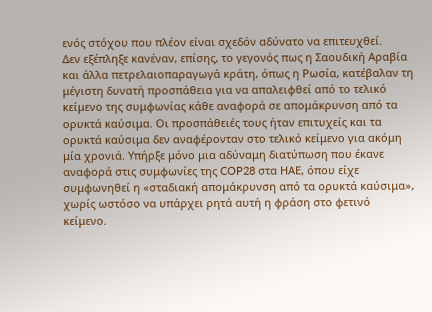ενός στόχου που πλέον είναι σχεδόν αδύνατο να επιτευχθεί.
Δεν εξέπληξε κανέναν, επίσης, το γεγονός πως η Σαουδική Αραβία και άλλα πετρελαιοπαραγωγά κράτη, όπως η Ρωσία, κατέβαλαν τη μέγιστη δυνατή προσπάθεια για να απαλειφθεί από το τελικό κείμενο της συμφωνίας κάθε αναφορά σε απομάκρυνση από τα ορυκτά καύσιμα. Οι προσπάθειές τους ήταν επιτυχείς και τα ορυκτά καύσιμα δεν αναφέρονταν στο τελικό κείμενο για ακόμη μία χρονιά. Υπήρξε μόνο μια αδύναμη διατύπωση που έκανε αναφορά στις συμφωνίες της COP28 στα ΗΑΕ, όπου είχε συμφωνηθεί η «σταδιακή απομάκρυνση από τα ορυκτά καύσιμα», χωρίς ωστόσο να υπάρχει ρητά αυτή η φράση στο φετινό κείμενο.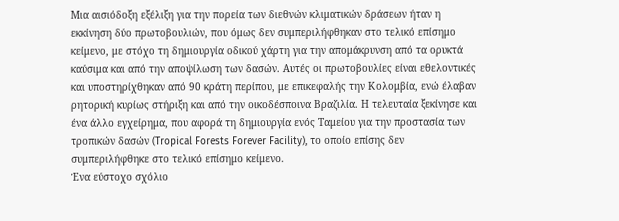Μια αισιόδοξη εξέλιξη για την πορεία των διεθνών κλιματικών δράσεων ήταν η εκκίνηση δύο πρωτοβουλιών, που όμως δεν συμπεριλήφθηκαν στο τελικό επίσημο κείμενο, με στόχο τη δημιουργία οδικού χάρτη για την απομάκρυνση από τα ορυκτά καύσιμα και από την αποψίλωση των δασών. Αυτές οι πρωτοβουλίες είναι εθελοντικές και υποστηρίχθηκαν από 90 κράτη περίπου, με επικεφαλής την Κολομβία, ενώ έλαβαν ρητορική κυρίως στήριξη και από την οικοδέσποινα Βραζιλία. Η τελευταία ξεκίνησε και ένα άλλο εγχείρημα, που αφορά τη δημιουργία ενός Ταμείου για την προστασία των τροπικών δασών (Tropical Forests Forever Facility), το οποίο επίσης δεν συμπεριλήφθηκε στο τελικό επίσημο κείμενο.
Ένα εύστοχο σχόλιο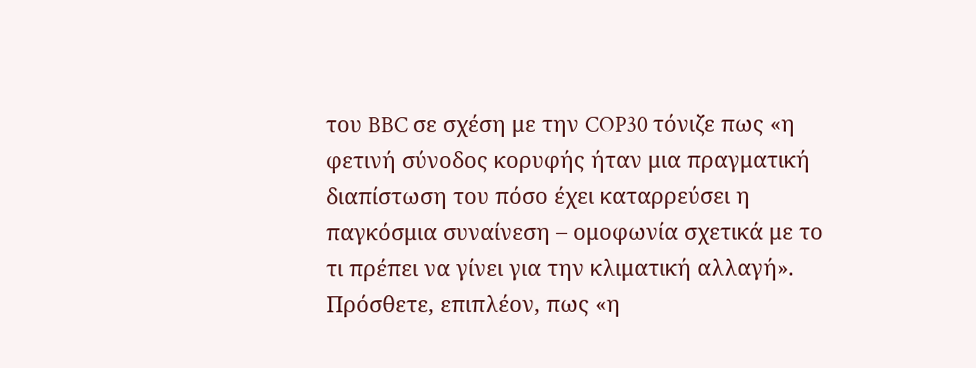του BBC σε σχέση με την COP30 τόνιζε πως «η φετινή σύνοδος κορυφής ήταν μια πραγματική διαπίστωση του πόσο έχει καταρρεύσει η παγκόσμια συναίνεση – ομοφωνία σχετικά με το τι πρέπει να γίνει για την κλιματική αλλαγή». Πρόσθετε, επιπλέον, πως «η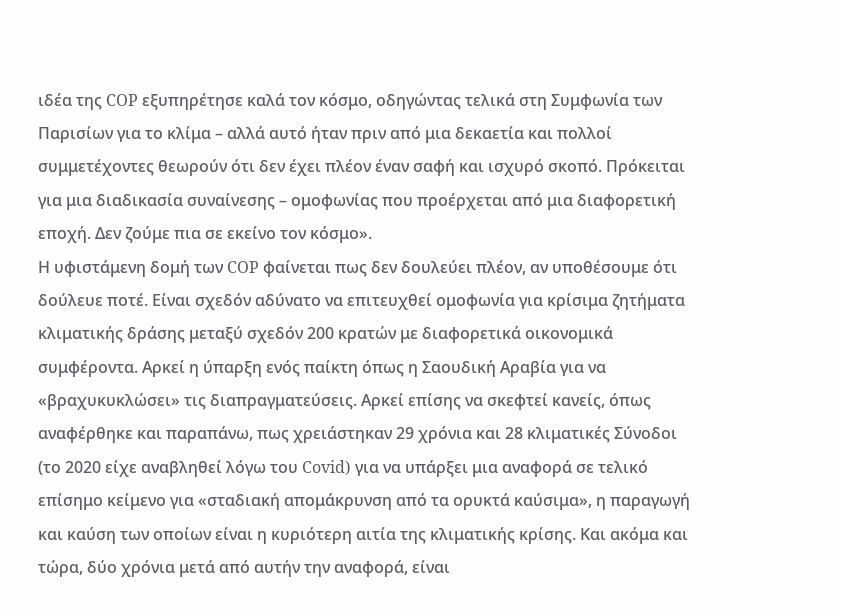ιδέα της COP εξυπηρέτησε καλά τον κόσμο, οδηγώντας τελικά στη Συμφωνία των Παρισίων για το κλίμα – αλλά αυτό ήταν πριν από μια δεκαετία και πολλοί συμμετέχοντες θεωρούν ότι δεν έχει πλέον έναν σαφή και ισχυρό σκοπό. Πρόκειται για μια διαδικασία συναίνεσης – ομοφωνίας που προέρχεται από μια διαφορετική εποχή. Δεν ζούμε πια σε εκείνο τον κόσμο».
Η υφιστάμενη δομή των COP φαίνεται πως δεν δουλεύει πλέον, αν υποθέσουμε ότι δούλευε ποτέ. Είναι σχεδόν αδύνατο να επιτευχθεί ομοφωνία για κρίσιμα ζητήματα κλιματικής δράσης μεταξύ σχεδόν 200 κρατών με διαφορετικά οικονομικά συμφέροντα. Αρκεί η ύπαρξη ενός παίκτη όπως η Σαουδική Αραβία για να «βραχυκυκλώσει» τις διαπραγματεύσεις. Αρκεί επίσης να σκεφτεί κανείς, όπως αναφέρθηκε και παραπάνω, πως χρειάστηκαν 29 χρόνια και 28 κλιματικές Σύνοδοι (το 2020 είχε αναβληθεί λόγω του Covid) για να υπάρξει μια αναφορά σε τελικό επίσημο κείμενο για «σταδιακή απομάκρυνση από τα ορυκτά καύσιμα», η παραγωγή και καύση των οποίων είναι η κυριότερη αιτία της κλιματικής κρίσης. Και ακόμα και τώρα, δύο χρόνια μετά από αυτήν την αναφορά, είναι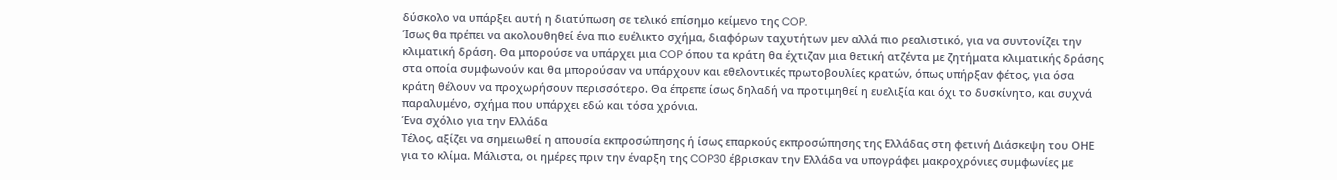δύσκολο να υπάρξει αυτή η διατύπωση σε τελικό επίσημο κείμενο της COP.
Ίσως θα πρέπει να ακολουθηθεί ένα πιο ευέλικτο σχήμα, διαφόρων ταχυτήτων μεν αλλά πιο ρεαλιστικό, για να συντονίζει την κλιματική δράση. Θα μπορούσε να υπάρχει μια COP όπου τα κράτη θα έχτιζαν μια θετική ατζέντα με ζητήματα κλιματικής δράσης στα οποία συμφωνούν και θα μπορούσαν να υπάρχουν και εθελοντικές πρωτοβουλίες κρατών, όπως υπήρξαν φέτος, για όσα κράτη θέλουν να προχωρήσουν περισσότερο. Θα έπρεπε ίσως δηλαδή να προτιμηθεί η ευελιξία και όχι το δυσκίνητο, και συχνά παραλυμένο, σχήμα που υπάρχει εδώ και τόσα χρόνια.
Ένα σχόλιο για την Ελλάδα
Τέλος, αξίζει να σημειωθεί η απουσία εκπροσώπησης ή ίσως επαρκούς εκπροσώπησης της Ελλάδας στη φετινή Διάσκεψη του ΟΗΕ για το κλίμα. Μάλιστα, οι ημέρες πριν την έναρξη της COP30 έβρισκαν την Ελλάδα να υπογράφει μακροχρόνιες συμφωνίες με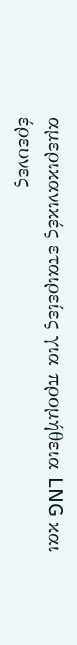αμερικανικές εταιρείες για προμήθεια LNG και έρευνες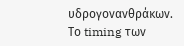υδρογονανθράκων. Το timing των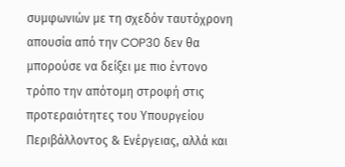συμφωνιών με τη σχεδόν ταυτόχρονη απουσία από την COP30 δεν θα μπορούσε να δείξει με πιο έντονο τρόπο την απότομη στροφή στις προτεραιότητες του Υπουργείου Περιβάλλοντος & Ενέργειας, αλλά και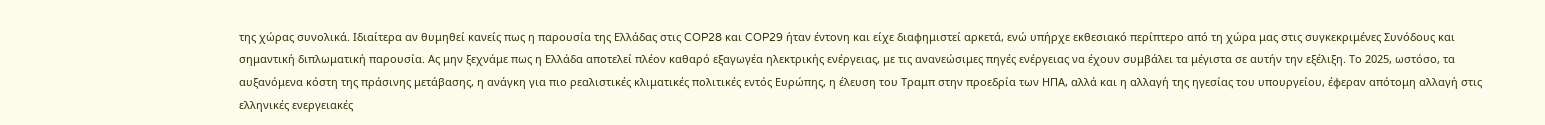της χώρας συνολικά. Ιδιαίτερα αν θυμηθεί κανείς πως η παρουσία της Ελλάδας στις COP28 και COP29 ήταν έντονη και είχε διαφημιστεί αρκετά, ενώ υπήρχε εκθεσιακό περίπτερο από τη χώρα μας στις συγκεκριμένες Συνόδους και σημαντική διπλωματική παρουσία. Ας μην ξεχνάμε πως η Ελλάδα αποτελεί πλέον καθαρό εξαγωγέα ηλεκτρικής ενέργειας, με τις ανανεώσιμες πηγές ενέργειας να έχουν συμβάλει τα μέγιστα σε αυτήν την εξέλιξη. Το 2025, ωστόσο, τα αυξανόμενα κόστη της πράσινης μετάβασης, η ανάγκη για πιο ρεαλιστικές κλιματικές πολιτικές εντός Ευρώπης, η έλευση του Τραμπ στην προεδρία των ΗΠΑ, αλλά και η αλλαγή της ηγεσίας του υπουργείου, έφεραν απότομη αλλαγή στις ελληνικές ενεργειακές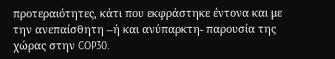προτεραιότητες, κάτι που εκφράστηκε έντονα και με την ανεπαίσθητη –ή και ανύπαρκτη- παρουσία της χώρας στην COP30.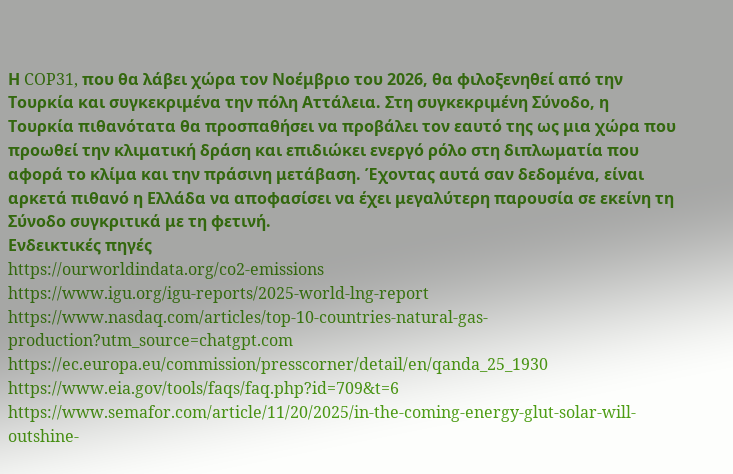Η COP31, που θα λάβει χώρα τον Νοέμβριο του 2026, θα φιλοξενηθεί από την Τουρκία και συγκεκριμένα την πόλη Αττάλεια. Στη συγκεκριμένη Σύνοδο, η Τουρκία πιθανότατα θα προσπαθήσει να προβάλει τον εαυτό της ως μια χώρα που προωθεί την κλιματική δράση και επιδιώκει ενεργό ρόλο στη διπλωματία που αφορά το κλίμα και την πράσινη μετάβαση. Έχοντας αυτά σαν δεδομένα, είναι αρκετά πιθανό η Ελλάδα να αποφασίσει να έχει μεγαλύτερη παρουσία σε εκείνη τη Σύνοδο συγκριτικά με τη φετινή.
Ενδεικτικές πηγές
https://ourworldindata.org/co2-emissions
https://www.igu.org/igu-reports/2025-world-lng-report
https://www.nasdaq.com/articles/top-10-countries-natural-gas-production?utm_source=chatgpt.com
https://ec.europa.eu/commission/presscorner/detail/en/qanda_25_1930
https://www.eia.gov/tools/faqs/faq.php?id=709&t=6
https://www.semafor.com/article/11/20/2025/in-the-coming-energy-glut-solar-will-outshine-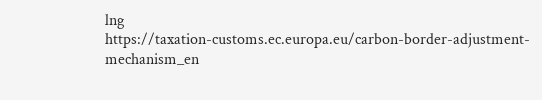lng
https://taxation-customs.ec.europa.eu/carbon-border-adjustment-mechanism_en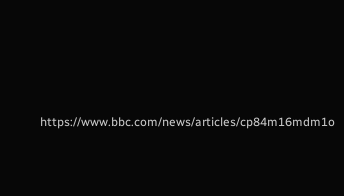https://www.bbc.com/news/articles/cp84m16mdm1o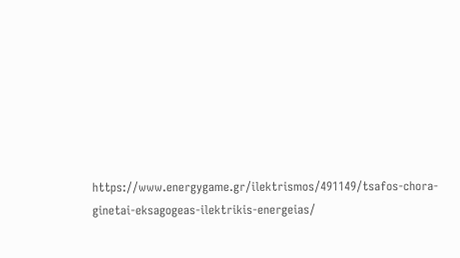https://www.energygame.gr/ilektrismos/491149/tsafos-chora-ginetai-eksagogeas-ilektrikis-energeias/